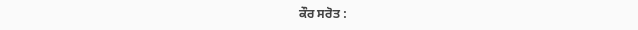ਕੌਰ ਸਰੋਤ :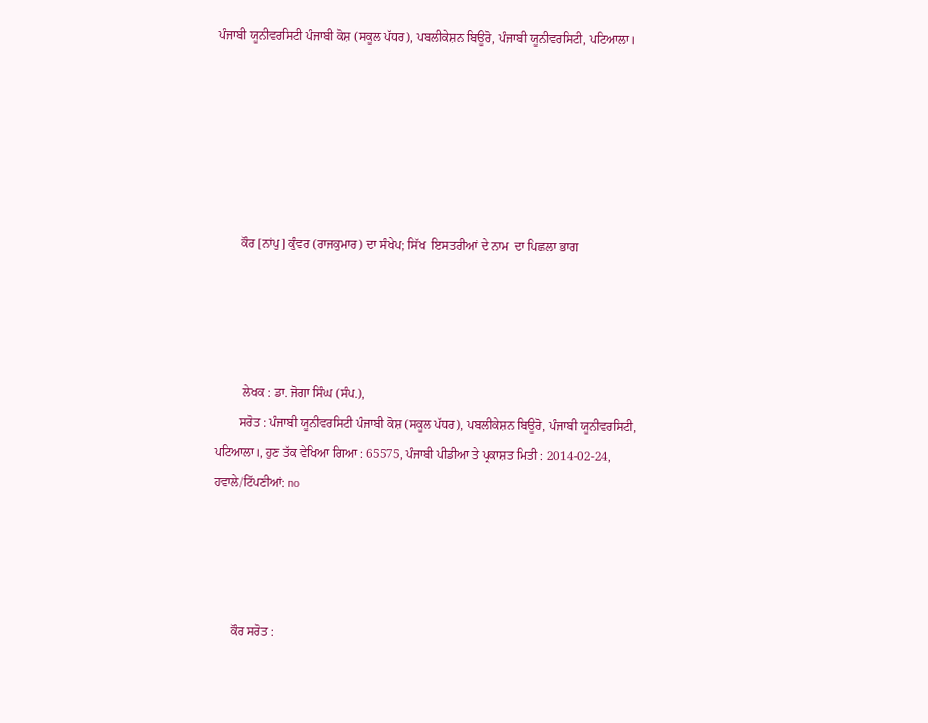ਪੰਜਾਬੀ ਯੂਨੀਵਰਸਿਟੀ ਪੰਜਾਬੀ ਕੋਸ਼ (ਸਕੂਲ ਪੱਧਰ), ਪਬਲੀਕੇਸ਼ਨ ਬਿਊਰੋ, ਪੰਜਾਬੀ ਯੂਨੀਵਰਸਿਟੀ, ਪਟਿਆਲਾ।






        ਕੌਰ [ਨਾਂਪੁ] ਕੁੰਵਰ (ਰਾਜਕੁਮਾਰ) ਦਾ ਸੰਖੇਪ; ਸਿੱਖ  ਇਸਤਰੀਆਂ ਦੇ ਨਾਮ  ਦਾ ਪਿਛਲਾ ਭਾਗ




         ਲੇਖਕ : ਡਾ. ਜੋਗਾ ਸਿੰਘ (ਸੰਪ.),
        ਸਰੋਤ : ਪੰਜਾਬੀ ਯੂਨੀਵਰਸਿਟੀ ਪੰਜਾਬੀ ਕੋਸ਼ (ਸਕੂਲ ਪੱਧਰ), ਪਬਲੀਕੇਸ਼ਨ ਬਿਊਰੋ, ਪੰਜਾਬੀ ਯੂਨੀਵਰਸਿਟੀ, ਪਟਿਆਲਾ।, ਹੁਣ ਤੱਕ ਵੇਖਿਆ ਗਿਆ : 65575, ਪੰਜਾਬੀ ਪੀਡੀਆ ਤੇ ਪ੍ਰਕਾਸ਼ਤ ਮਿਤੀ : 2014-02-24, ਹਵਾਲੇ/ਟਿੱਪਣੀਆਂ: no




      ਕੌਰ ਸਰੋਤ :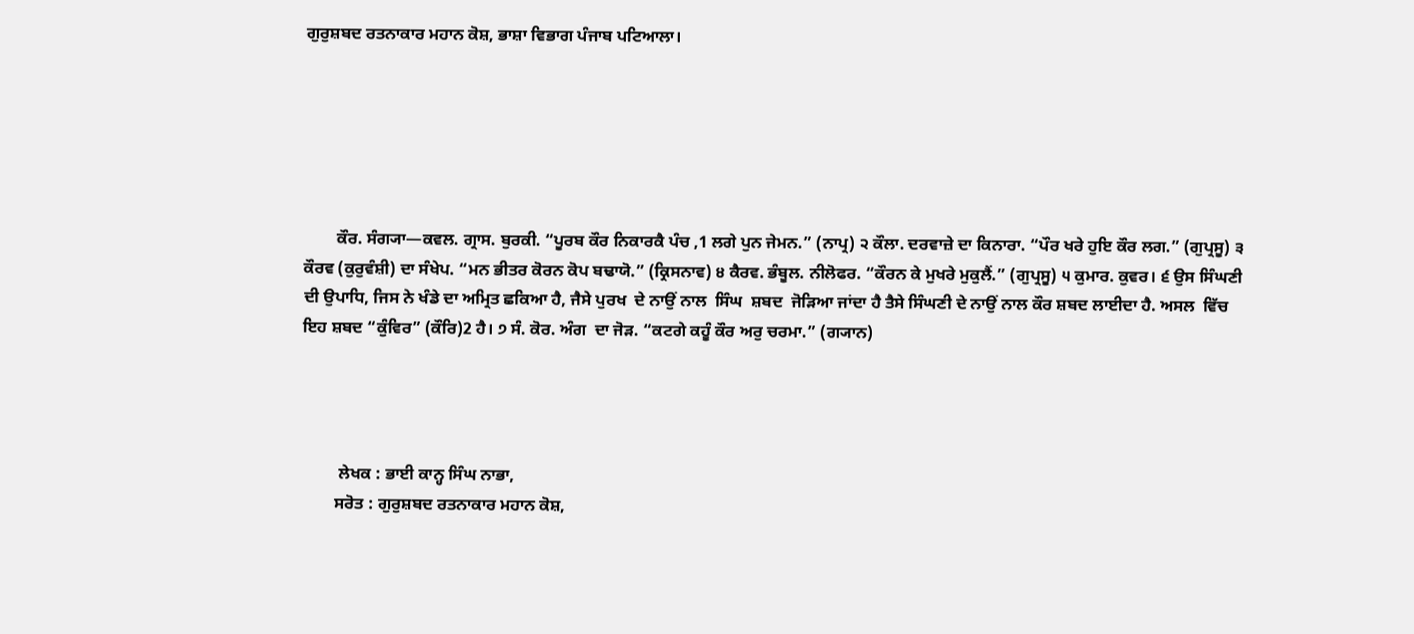ਗੁਰੁਸ਼ਬਦ ਰਤਨਾਕਾਰ ਮਹਾਨ ਕੋਸ਼, ਭਾਸ਼ਾ ਵਿਭਾਗ ਪੰਜਾਬ ਪਟਿਆਲਾ।






        ਕੌਰ. ਸੰਗ੍ਯਾ—ਕਵਲ. ਗ੍ਰਾਸ. ਬੁਰਕੀ. “ਪੂਰਬ ਕੌਰ ਨਿਕਾਰਕੈ ਪੰਚ ,1 ਲਗੇ ਪੁਨ ਜੇਮਨ.” (ਨਾਪ੍ਰ) ੨ ਕੌਲਾ. ਦਰਵਾਜ਼ੇ ਦਾ ਕਿਨਾਰਾ. “ਪੌਰ ਖਰੇ ਹੁਇ ਕੌਰ ਲਗ.” (ਗੁਪ੍ਰਸੂ) ੩ ਕੌਰਵ (ਕੁਰੁਵੰਸ਼ੀ) ਦਾ ਸੰਖੇਪ. “ਮਨ ਭੀਤਰ ਕੋਰਨ ਕੋਪ ਬਢਾਯੋ.” (ਕ੍ਰਿਸਨਾਵ) ੪ ਕੈਰਵ. ਭੰਬੂਲ. ਨੀਲੋਫਰ. “ਕੌਰਨ ਕੇ ਮੁਖਰੇ ਮੁਕੁਲੈਂ.” (ਗੁਪ੍ਰਸੂ) ੫ ਕੁਮਾਰ. ਕੁਵਰ। ੬ ਉਸ ਸਿੰਘਣੀ ਦੀ ਉਪਾਧਿ, ਜਿਸ ਨੇ ਖੰਡੇ ਦਾ ਅਮ੍ਰਿਤ ਛਕਿਆ ਹੈ, ਜੈਸੇ ਪੁਰਖ  ਦੇ ਨਾਉਂ ਨਾਲ  ਸਿੰਘ  ਸ਼ਬਦ  ਜੋੜਿਆ ਜਾਂਦਾ ਹੈ ਤੈਸੇ ਸਿੰਘਣੀ ਦੇ ਨਾਉਂ ਨਾਲ ਕੌਰ ਸ਼ਬਦ ਲਾਈਦਾ ਹੈ. ਅਸਲ  ਵਿੱਚ ਇਹ ਸ਼ਬਦ “ਕੁੰਵਿਰ” (ਕੌਰਿ)2 ਹੈ। ੭ ਸੰ. ਕੋਰ. ਅੰਗ  ਦਾ ਜੋੜ. “ਕਟਗੇ ਕਹੂੰ ਕੌਰ ਅਰੁ ਚਰਮਾ.” (ਗ੍ਯਾਨ)




         ਲੇਖਕ : ਭਾਈ ਕਾਨ੍ਹ ਸਿੰਘ ਨਾਭਾ,
        ਸਰੋਤ : ਗੁਰੁਸ਼ਬਦ ਰਤਨਾਕਾਰ ਮਹਾਨ ਕੋਸ਼,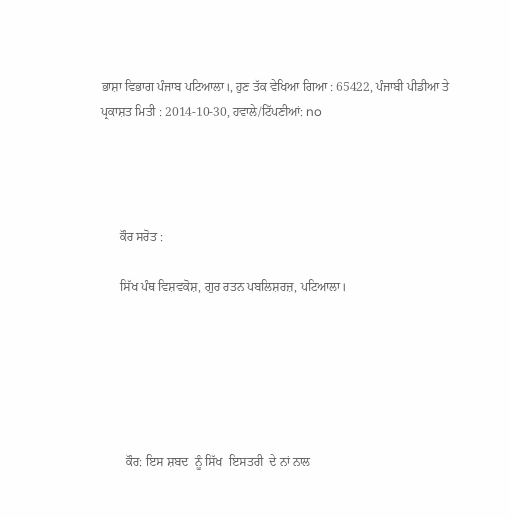ਭਾਸ਼ਾ ਵਿਭਾਗ ਪੰਜਾਬ ਪਟਿਆਲਾ।, ਹੁਣ ਤੱਕ ਵੇਖਿਆ ਗਿਆ : 65422, ਪੰਜਾਬੀ ਪੀਡੀਆ ਤੇ ਪ੍ਰਕਾਸ਼ਤ ਮਿਤੀ : 2014-10-30, ਹਵਾਲੇ/ਟਿੱਪਣੀਆਂ: no




      ਕੌਰ ਸਰੋਤ :

      ਸਿੱਖ ਪੰਥ ਵਿਸ਼ਵਕੋਸ਼, ਗੁਰ ਰਤਨ ਪਬਲਿਸ਼ਰਜ਼, ਪਟਿਆਲਾ।






        ਕੌਰ: ਇਸ ਸ਼ਬਦ  ਨੂੰ ਸਿੱਖ  ਇਸਤਰੀ  ਦੇ ਨਾਂ ਨਾਲ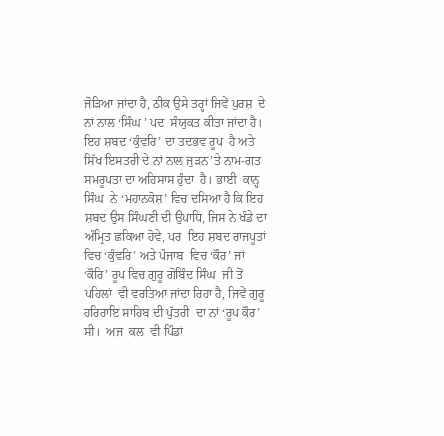ਜੋੜਿਆ ਜਾਂਦਾ ਹੈ, ਠੀਕ ਉਸੇ ਤਰ੍ਹਾਂ ਜਿਵੇਂ ਪੁਰਸ਼  ਦੇ ਨਾਂ ਨਾਲ ‘ਸਿੰਘ ’ ਪਦ  ਸੰਯੁਕਤ ਕੀਤਾ ਜਾਂਦਾ ਹੈ। ਇਹ ਸ਼ਬਦ ‘ਕੁੰਵਰਿ’ ਦਾ ਤਦਭਵ ਰੂਪ  ਹੈ ਅਤੇ  ਸਿੱਖ ਇਸਤਰੀ ਦੇ ਨਾਂ ਨਾਲ ਜੁੜਨ’ਤੇ ਨਾਮ-ਗਤ ਸਮਰੂਪਤਾ ਦਾ ਅਹਿਸਾਸ ਹੁੰਦਾ  ਹੈ। ਭਾਈ  ਕਾਨ੍ਹ ਸਿੰਘ  ਨੇ ‘ਮਹਾਨਕੋਸ਼’ ਵਿਚ ਦਸਿਆ ਹੈ ਕਿ ਇਹ ਸ਼ਬਦ ਉਸ ਸਿੰਘਣੀ ਦੀ ਉਪਾਧਿ, ਜਿਸ ਨੇ ਖੰਡੇ ਦਾ ਅੰਮ੍ਰਿਤ ਛਕਿਆ ਹੋਵੇ, ਪਰ  ਇਹ ਸ਼ਬਦ ਰਾਜਪੂਤਾਂ ਵਿਚ ‘ਕੁੰਵਰਿ’ ਅਤੇ ਪੰਜਾਬ  ਵਿਚ ‘ਕੌਰ’ ਜਾਂ ‘ਕੌਰਿ’ ਰੂਪ ਵਿਚ ਗੁਰੂ ਗੋਬਿੰਦ ਸਿੰਘ  ਜੀ ਤੋਂ ਪਹਿਲਾਂ  ਵੀ ਵਰਤਿਆ ਜਾਂਦਾ ਰਿਹਾ ਹੈ, ਜਿਵੇਂ ਗੁਰੂ  ਹਰਿਰਾਇ ਸਾਹਿਬ ਦੀ ਪੁੱਤਰੀ  ਦਾ ਨਾਂ ‘ਰੂਪ ਕੌਰ’ ਸੀ।  ਅਜ  ਕਲ  ਵੀ ਪਿੰਡਾਂ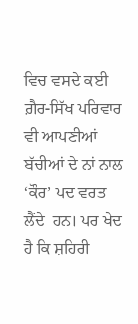ਵਿਚ ਵਸਦੇ ਕਈ  ਗ਼ੈਰ-ਸਿੱਖ ਪਰਿਵਾਰ  ਵੀ ਆਪਣੀਆਂ ਬੱਚੀਆਂ ਦੇ ਨਾਂ ਨਾਲ ‘ਕੌਰ’ ਪਦ ਵਰਤ  ਲੈਂਦੇ  ਹਨ। ਪਰ ਖੇਦ  ਹੈ ਕਿ ਸ਼ਹਿਰੀ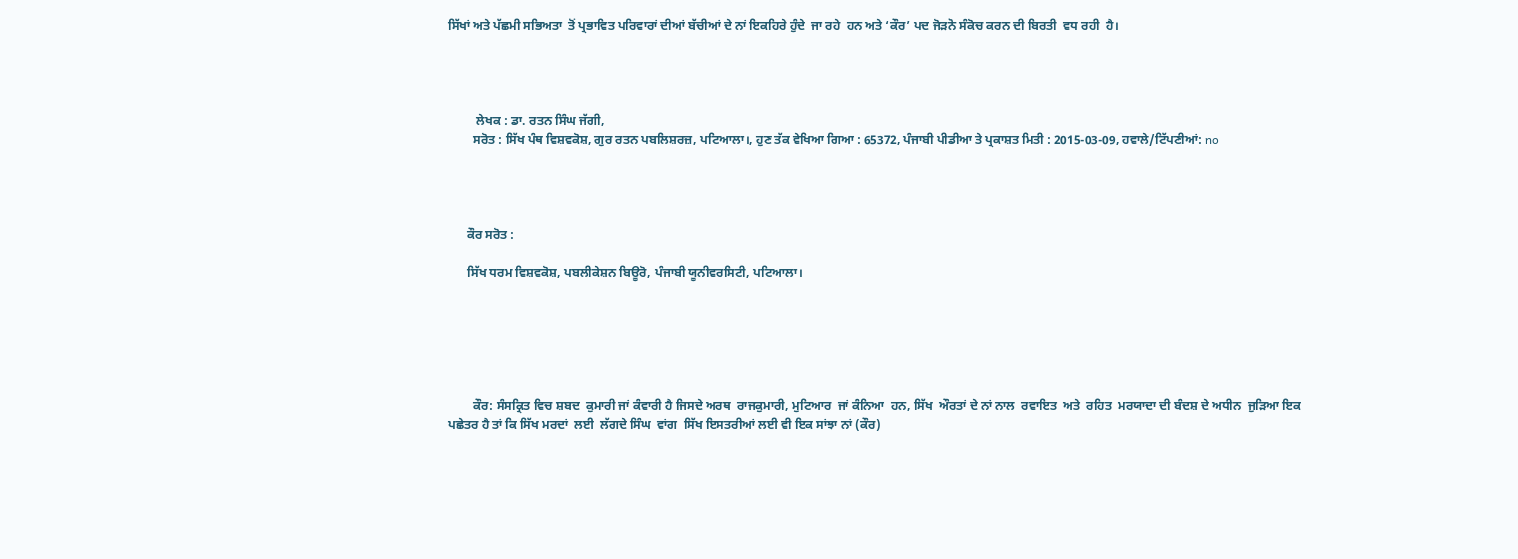ਸਿੱਖਾਂ ਅਤੇ ਪੱਛਮੀ ਸਭਿਅਤਾ  ਤੋਂ ਪ੍ਰਭਾਵਿਤ ਪਰਿਵਾਰਾਂ ਦੀਆਂ ਬੱਚੀਆਂ ਦੇ ਨਾਂ ਇਕਹਿਰੇ ਹੁੰਦੇ  ਜਾ ਰਹੇ  ਹਨ ਅਤੇ ‘ਕੌਰ’ ਪਦ ਜੋੜਨੋ ਸੰਕੋਚ ਕਰਨ ਦੀ ਬਿਰਤੀ  ਵਧ ਰਹੀ  ਹੈ।




         ਲੇਖਕ : ਡਾ. ਰਤਨ ਸਿੰਘ ਜੱਗੀ,
        ਸਰੋਤ : ਸਿੱਖ ਪੰਥ ਵਿਸ਼ਵਕੋਸ਼, ਗੁਰ ਰਤਨ ਪਬਲਿਸ਼ਰਜ਼, ਪਟਿਆਲਾ।, ਹੁਣ ਤੱਕ ਵੇਖਿਆ ਗਿਆ : 65372, ਪੰਜਾਬੀ ਪੀਡੀਆ ਤੇ ਪ੍ਰਕਾਸ਼ਤ ਮਿਤੀ : 2015-03-09, ਹਵਾਲੇ/ਟਿੱਪਣੀਆਂ: no




      ਕੌਰ ਸਰੋਤ :

      ਸਿੱਖ ਧਰਮ ਵਿਸ਼ਵਕੋਸ਼, ਪਬਲੀਕੇਸ਼ਨ ਬਿਊਰੋ, ਪੰਜਾਬੀ ਯੂਨੀਵਰਸਿਟੀ, ਪਟਿਆਲਾ।






        ਕੌਰ: ਸੰਸਕ੍ਰਿਤ ਵਿਚ ਸ਼ਬਦ  ਕੁਮਾਰੀ ਜਾਂ ਕੰਵਾਰੀ ਹੈ ਜਿਸਦੇ ਅਰਥ  ਰਾਜਕੁਮਾਰੀ, ਮੁਟਿਆਰ  ਜਾਂ ਕੰਨਿਆ  ਹਨ, ਸਿੱਖ  ਔਰਤਾਂ ਦੇ ਨਾਂ ਨਾਲ  ਰਵਾਇਤ  ਅਤੇ  ਰਹਿਤ  ਮਰਯਾਦਾ ਦੀ ਬੰਦਸ਼ ਦੇ ਅਧੀਨ  ਜੁੜਿਆ ਇਕ ਪਛੇਤਰ ਹੈ ਤਾਂ ਕਿ ਸਿੱਖ ਮਰਦਾਂ  ਲਈ  ਲੱਗਦੇ ਸਿੰਘ  ਵਾਂਗ  ਸਿੱਖ ਇਸਤਰੀਆਂ ਲਈ ਵੀ ਇਕ ਸਾਂਝਾ ਨਾਂ (ਕੌਰ)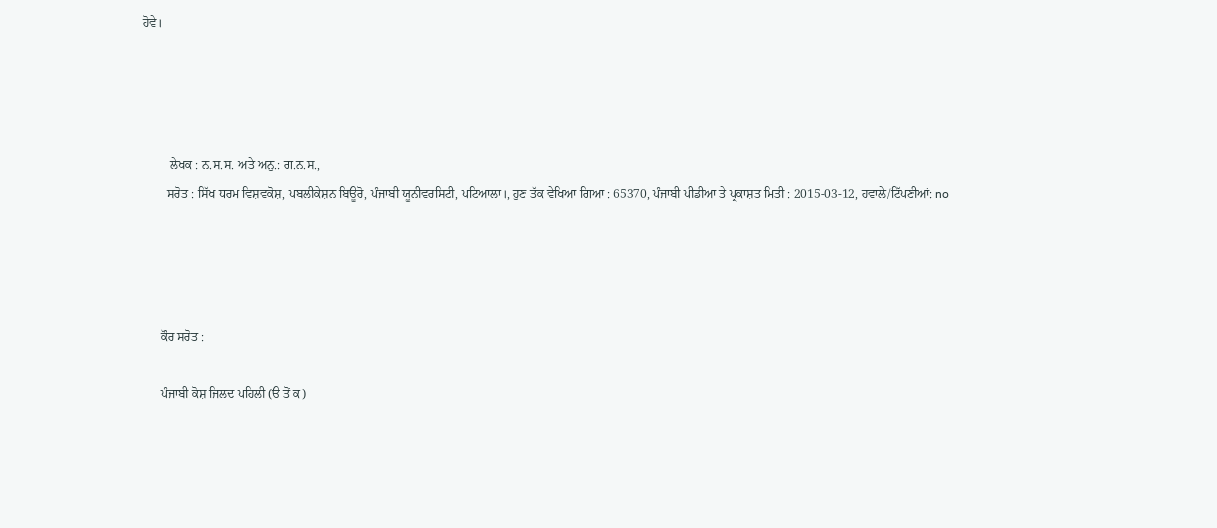ਹੋਵੇ।




         ਲੇਖਕ : ਨ.ਸ.ਸ. ਅਤੇ ਅਨੁ.: ਗ.ਨ.ਸ.,
        ਸਰੋਤ : ਸਿੱਖ ਧਰਮ ਵਿਸ਼ਵਕੋਸ਼, ਪਬਲੀਕੇਸ਼ਨ ਬਿਊਰੋ, ਪੰਜਾਬੀ ਯੂਨੀਵਰਸਿਟੀ, ਪਟਿਆਲਾ।, ਹੁਣ ਤੱਕ ਵੇਖਿਆ ਗਿਆ : 65370, ਪੰਜਾਬੀ ਪੀਡੀਆ ਤੇ ਪ੍ਰਕਾਸ਼ਤ ਮਿਤੀ : 2015-03-12, ਹਵਾਲੇ/ਟਿੱਪਣੀਆਂ: no




      ਕੌਰ ਸਰੋਤ :

      ਪੰਜਾਬੀ ਕੋਸ਼ ਜਿਲਦ ਪਹਿਲੀ (ੳ ਤੋਂ ਕ)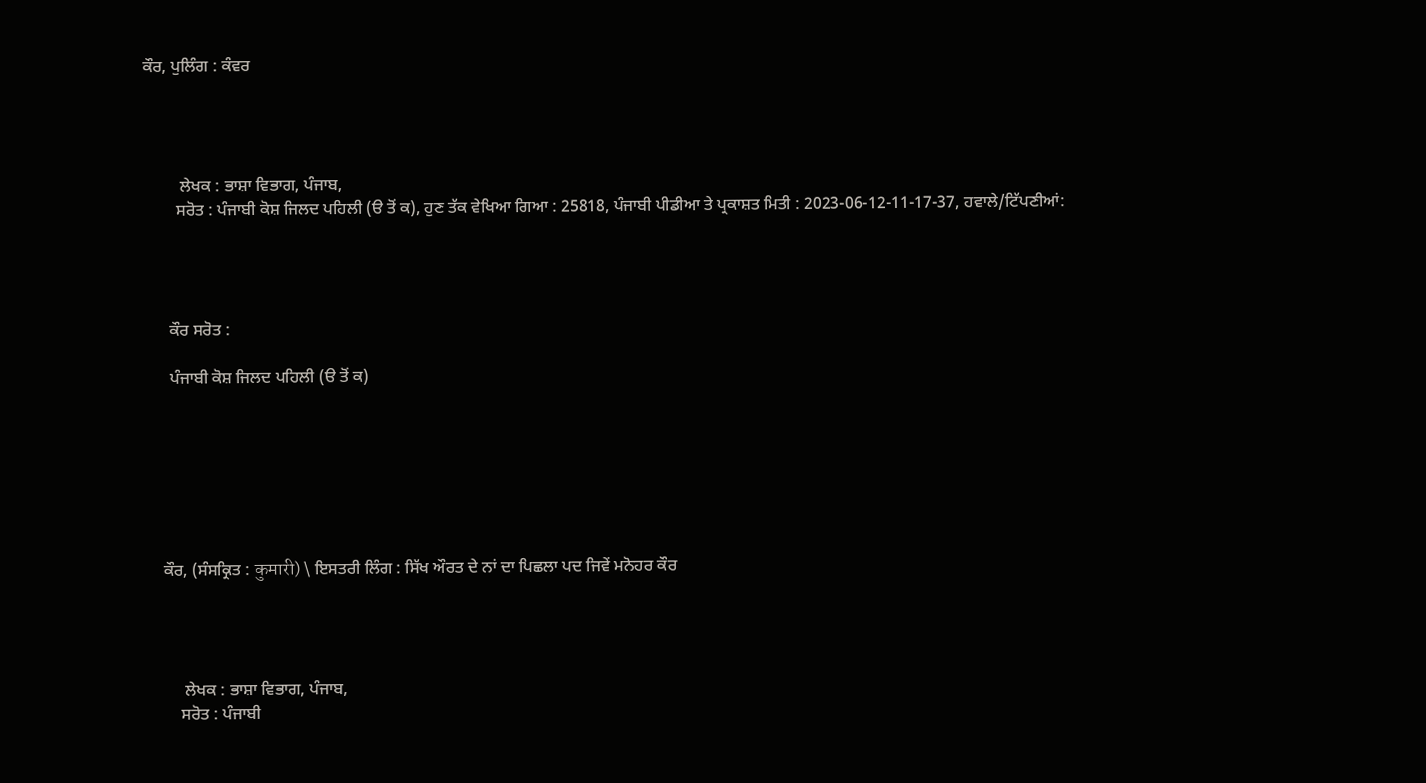ਕੌਰ, ਪੁਲਿੰਗ : ਕੰਵਰ




         ਲੇਖਕ : ਭਾਸ਼ਾ ਵਿਭਾਗ, ਪੰਜਾਬ,
        ਸਰੋਤ : ਪੰਜਾਬੀ ਕੋਸ਼ ਜਿਲਦ ਪਹਿਲੀ (ੳ ਤੋਂ ਕ), ਹੁਣ ਤੱਕ ਵੇਖਿਆ ਗਿਆ : 25818, ਪੰਜਾਬੀ ਪੀਡੀਆ ਤੇ ਪ੍ਰਕਾਸ਼ਤ ਮਿਤੀ : 2023-06-12-11-17-37, ਹਵਾਲੇ/ਟਿੱਪਣੀਆਂ:




      ਕੌਰ ਸਰੋਤ :

      ਪੰਜਾਬੀ ਕੋਸ਼ ਜਿਲਦ ਪਹਿਲੀ (ੳ ਤੋਂ ਕ)







    ਕੌਰ, (ਸੰਸਕ੍ਰਿਤ : कुमारी) \ ਇਸਤਰੀ ਲਿੰਗ : ਸਿੱਖ ਔਰਤ ਦੇ ਨਾਂ ਦਾ ਪਿਛਲਾ ਪਦ ਜਿਵੇਂ ਮਨੋਹਰ ਕੌਰ




         ਲੇਖਕ : ਭਾਸ਼ਾ ਵਿਭਾਗ, ਪੰਜਾਬ,
        ਸਰੋਤ : ਪੰਜਾਬੀ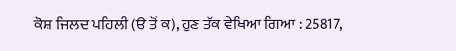ਕੋਸ਼ ਜਿਲਦ ਪਹਿਲੀ (ੳ ਤੋਂ ਕ), ਹੁਣ ਤੱਕ ਵੇਖਿਆ ਗਿਆ : 25817,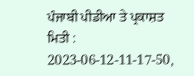ਪੰਜਾਬੀ ਪੀਡੀਆ ਤੇ ਪ੍ਰਕਾਸ਼ਤ ਮਿਤੀ : 2023-06-12-11-17-50,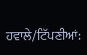ਹਵਾਲੇ/ਟਿੱਪਣੀਆਂ: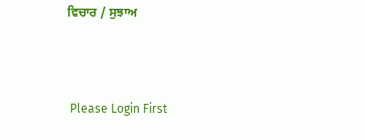ਵਿਚਾਰ / ਸੁਝਾਅ



 Please Login First